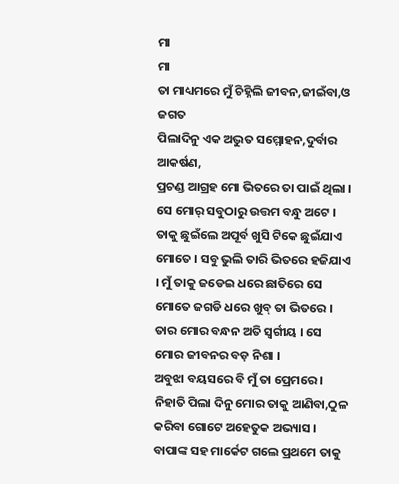ମା
ମା
ତା ମାଧ୍ୟମରେ ମୁଁ ଚିହ୍ନିଲି ଜୀବନ,ଜୀଇଁବା,ଓ ଜଗତ
ପିଲାଦିନୁ ଏକ ଅଦ୍ଭୁତ ସମ୍ମୋହନ,ଦୁର୍ବାର ଆକର୍ଷଣ,
ପ୍ରଚଣ୍ଡ ଆଗ୍ରହ ମୋ ଭିତରେ ତା ପାଇଁ ଥିଲା । ସେ ମୋର୍ ସବୁଠାରୁ ଉତ୍ତମ ବନ୍ଧୁ ଅଟେ । ତାକୁ ଛୁଇଁଲେ ଅପୂର୍ବ ଖୁସି ଟିକେ ଛୁଇଁଯାଏ ମୋତେ । ସବୁ ଭୁଲି ତାରି ଭିତରେ ହଜିଯାଏ । ମୁଁ ତାକୁ ଜଡେଇ ଧରେ ଛାତିରେ ସେ ମୋତେ ଜଗଡି ଧରେ ଖୁବ୍ ତା ଭିତରେ । ତାର ମୋର ବନ୍ଧନ ଅତି ସ୍ବର୍ଗୀୟ । ସେ ମୋର ଜୀବନର ବଡ଼ ନିଶା ।
ଅବୁଝା ବୟସରେ ବି ମୁଁ ତା ପ୍ରେମରେ । ନିହାତି ପିଲା ଦିନୁ ମୋର ତାକୁ ଆଣିବା,ଠୁଳ କରିବା ଗୋଟେ ଅହେତୁକ ଅଭ୍ୟାସ । ବାପାଙ୍କ ସହ ମାର୍କେଟ ଗଲେ ପ୍ରଥମେ ତାକୁ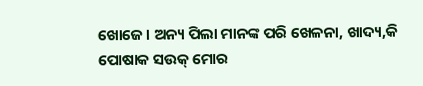ଖୋଜେ । ଅନ୍ୟ ପିଲା ମାନଙ୍କ ପରି ଖେଳନା, ଖାଦ୍ୟ,କି ପୋଷାକ ସଉକ୍ ମୋର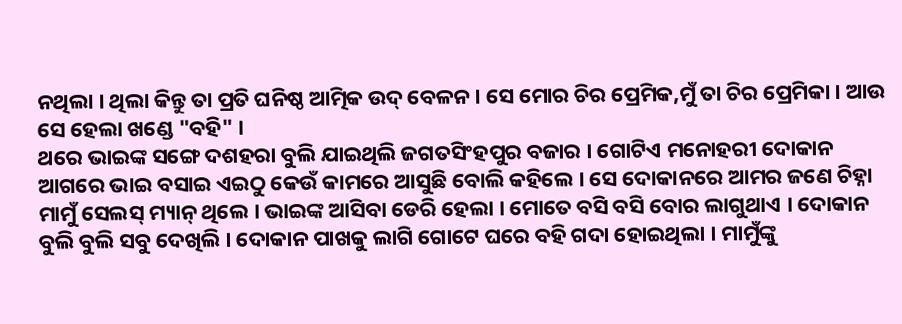ନଥିଲା । ଥିଲା କିନ୍ତୁ ତା ପ୍ରତି ଘନିଷ୍ଠ ଆତ୍ମିକ ଉଦ୍ ବେଳନ । ସେ ମୋର ଚିର ପ୍ରେମିକ,ମୁଁ ତା ଚିର ପ୍ରେମିକା । ଆଉ ସେ ହେଲା ଖଣ୍ଡେ "ବହି" ।
ଥରେ ଭାଇଙ୍କ ସଙ୍ଗେ ଦଶହରା ବୁଲି ଯାଇଥିଲି ଜଗତସିଂହପୁର ବଜାର । ଗୋଟିଏ ମନୋହରୀ ଦୋକାନ ଆଗରେ ଭାଇ ବସାଇ ଏଇଠୁ କେଉଁ କାମରେ ଆସୁଛି ବୋଲି କହିଲେ । ସେ ଦୋକାନରେ ଆମର ଜଣେ ଚିହ୍ନା ମାମୁଁ ସେଲସ୍ ମ୍ୟାନ୍ ଥିଲେ । ଭାଇଙ୍କ ଆସିବା ଡେରି ହେଲା । ମୋତେ ବସି ବସି ବୋର ଲାଗୁଥାଏ । ଦୋକାନ ବୁଲି ବୁଲି ସବୁ ଦେଖିଲି । ଦୋକାନ ପାଖକୁ ଲାଗି ଗୋଟେ ଘରେ ବହି ଗଦା ହୋଇଥିଲା । ମାମୁଁଙ୍କୁ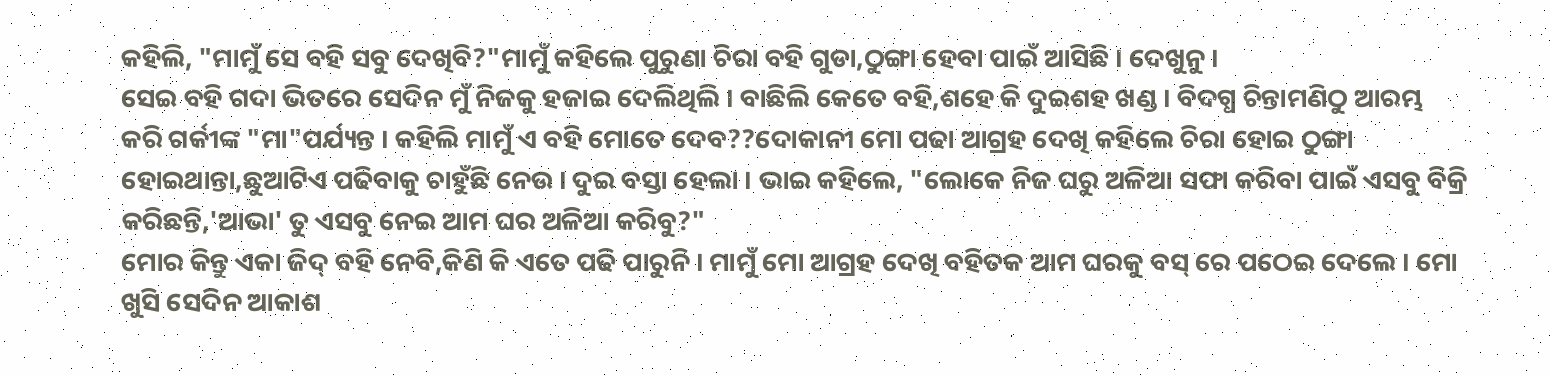କହିଲି, "ମାମୁଁ ସେ ବହି ସବୁ ଦେଖିବି?"ମାମୁଁ କହିଲେ ପୁରୁଣା ଚିରା ବହି ଗୁଡା,ଠୁଙ୍ଗା ହେବା ପାଇଁ ଆସିଛି । ଦେଖୁନୁ ।
ସେଇ ବହି ଗଦା ଭିତରେ ସେଦିନ ମୁଁ ନିଜକୁ ହଜାଇ ଦେଲିଥିଲି । ବାଛିଲି କେତେ ବହି,ଶହେ କି ଦୁଇଶହ ଖଣ୍ଡ । ବିଦଗ୍ଧ ଚିନ୍ତାମଣିଠୁ ଆରମ୍ଭ କରି ଗର୍କୀଙ୍କ "ମା"ପର୍ଯ୍ୟନ୍ତ । କହିଲି ମାମୁଁ ଏ ବହି ମୋତେ ଦେବ??ଦୋକାନୀ ମୋ ପଢା ଆଗ୍ରହ ଦେଖି କହିଲେ ଚିରା ହୋଇ ଠୁଙ୍ଗା ହୋଇଥାନ୍ତା,ଛୁଆଟିଏ ପଢିବାକୁ ଚାହୁଁଛି ନେଉ । ଦୁଇ ବସ୍ତା ହେଲା । ଭାଇ କହିଲେ, "ଲୋକେ ନିଜ ଘରୁ ଅଳିଆ ସଫା କରିବା ପାଇଁ ଏସବୁ ବିକ୍ରି କରିଛନ୍ତି,'ଆଭା' ତୁ ଏସବୁ ନେଇ ଆମ ଘର ଅଳିଆ କରିବୁ?"
ମୋର କିନ୍ତୁ ଏକା ଜିଦ୍ ବହି ନେବି,କିଣି କି ଏତେ ପଢି ପାରୁନି । ମାମୁଁ ମୋ ଆଗ୍ରହ ଦେଖି ବହିତକ ଆମ ଘରକୁ ବସ୍ ରେ ପଠେଇ ଦେଲେ । ମୋ ଖୁସି ସେଦିନ ଆକାଶ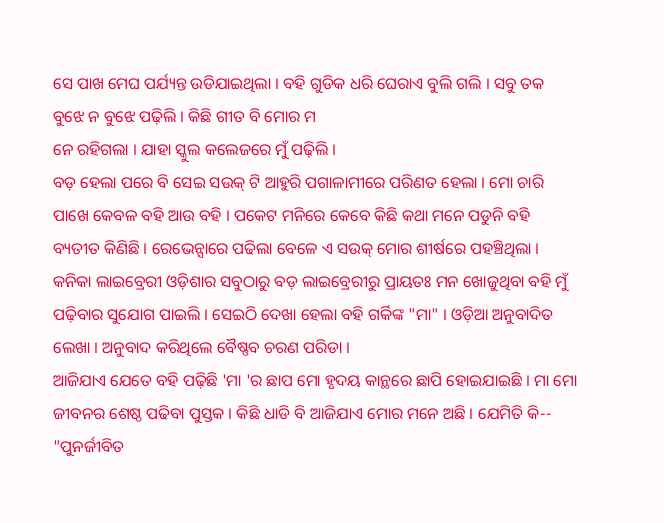ସେ ପାଖ ମେଘ ପର୍ଯ୍ୟନ୍ତ ଉଡିଯାଇଥିଲା । ବହି ଗୁଡିକ ଧରି ଘେରାଏ ବୁଲି ଗଲି । ସବୁ ତକ ବୁଝେ ନ ବୁଝେ ପଢ଼ିଲି । କିଛି ଗୀତ ବି ମୋର ମ
ନେ ରହିଗଲା । ଯାହା ସ୍କୁଲ କଲେଜରେ ମୁଁ ପଢ଼ିଲି ।
ବଡ଼ ହେଲା ପରେ ବି ସେଇ ସଉକ୍ ଟି ଆହୁରି ପଗାଳାମୀରେ ପରିଣତ ହେଲା । ମୋ ଚାରି ପାଖେ କେବଳ ବହି ଆଉ ବହି । ପକେଟ ମନିରେ କେବେ କିଛି କଥା ମନେ ପଡୁନି ବହି ବ୍ୟତୀତ କିଣିଛି । ରେଭେନ୍ସାରେ ପଢିଲା ବେଳେ ଏ ସଉକ୍ ମୋର ଶୀର୍ଷରେ ପହଞ୍ଚିଥିଲା ।
କନିକା ଲାଇବ୍ରେରୀ ଓଡ଼ିଶାର ସବୁଠାରୁ ବଡ଼ ଲାଇବ୍ରେରୀରୁ ପ୍ରାୟତଃ ମନ ଖୋଜୁଥିବା ବହି ମୁଁ ପଢ଼ିବାର ସୁଯୋଗ ପାଇଲି । ସେଇଠି ଦେଖା ହେଲା ବହି ଗର୍କିଙ୍କ "ମା" । ଓଡ଼ିଆ ଅନୁବାଦିତ ଲେଖା । ଅନୁବାଦ କରିଥିଲେ ବୈଷ୍ଣବ ଚରଣ ପରିଡା ।
ଆଜିଯାଏ ଯେତେ ବହି ପଢ଼ିଛି 'ମା 'ର ଛାପ ମୋ ହୃଦୟ କାନ୍ଥରେ ଛାପି ହୋଇଯାଇଛି । ମା ମୋ ଜୀବନର ଶେଷ୍ଠ ପଢିବା ପୁସ୍ତକ । କିଛି ଧାଡି ବି ଆଜିଯାଏ ମୋର ମନେ ଅଛି । ଯେମିତି କି--
"ପୁନର୍ଜୀବିତ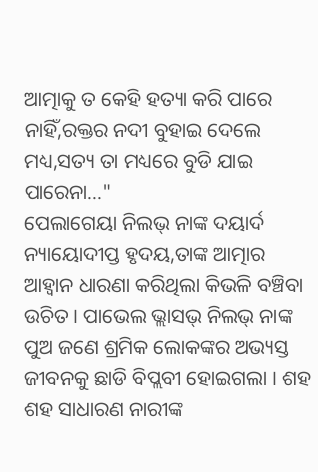ଆତ୍ମାକୁ ତ କେହି ହତ୍ୟା କରି ପାରେ ନାହିଁ,ରକ୍ତର ନଦୀ ବୁହାଇ ଦେଲେ ମଧ୍ୟ,ସତ୍ୟ ତା ମଧ୍ୟରେ ବୁଡି ଯାଇ ପାରେନା..."
ପେଲାଗେୟା ନିଲଭ୍ ନାଙ୍କ ଦୟାର୍ଦ ନ୍ୟାୟୋଦୀପ୍ତ ହୃଦୟ,ତାଙ୍କ ଆତ୍ମାର ଆହ୍ୱାନ ଧାରଣା କରିଥିଲା କିଭଳି ବଞ୍ଚିବା ଉଚିତ । ପାଭେଲ ଭ୍ଲାସଭ୍ ନିଲଭ୍ ନାଙ୍କ ପୁଅ ଜଣେ ଶ୍ରମିକ ଲୋକଙ୍କର ଅଭ୍ୟସ୍ତ ଜୀବନକୁ ଛାଡି ବିପ୍ଲବୀ ହୋଇଗଲା । ଶହ ଶହ ସାଧାରଣ ନାରୀଙ୍କ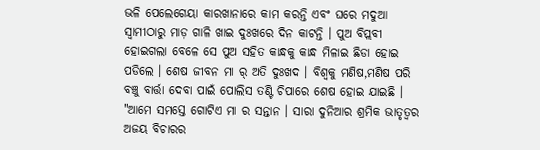ଭଳି ପେଲେଗେୟା କାରଖାନାରେ କାମ କରନ୍ତି ଏବଂ ଘରେ ମଦୁଆ ସ୍ୱାମୀଠାରୁ ମାଡ଼ ଗାଳି ଖାଇ ଦୁଃଖରେ ଦିନ କାଟନ୍ତି । ପୁଅ ବିପ୍ଲବୀ ହୋଇଗଲା ବେଳେ ସେ ପୁଅ ସହିତ କାନ୍ଧକୁ କାନ୍ଧ ମିଳାଇ ଛିଡା ହୋଇ ପଡିଲେ । ଶେଷ ଜୀବନ ମା ର୍ ଅତି ଦୁଃଖଦ । ବିଶ୍ୱକୁ ମଣିଷ,ମଣିଷ ପରି ବଞ୍ଚୁ ବାର୍ତ୍ତା ଦେବା ପାଇଁ ପୋଲିସ ତଣ୍ଟି ଚିପାରେ ଶେଷ ହୋଇ ଯାଇଛି ।
"ଆମେ ସମସ୍ତେ ଗୋଟିଏ ମା ର ସନ୍ତାନ । ସାରା ଦୁନିଆର ଶ୍ରମିକ ଭାତୃତ୍ୱର ଅଜୟ ବିଚାରର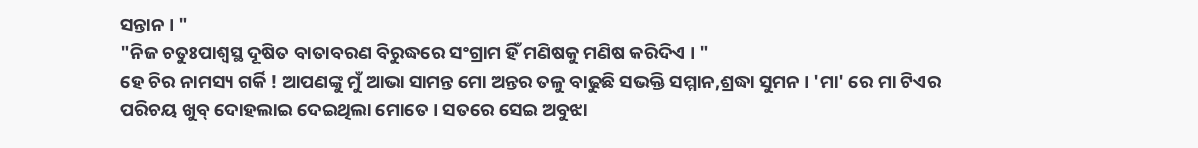ସନ୍ତାନ । "
"ନିଜ ଚତୁଃପାଶ୍ୱସ୍ଥ ଦୂଷିତ ବାତାବରଣ ବିରୁଦ୍ଧରେ ସଂଗ୍ରାମ ହିଁ ମଣିଷକୁ ମଣିଷ କରିଦିଏ । "
ହେ ଚିର ନାମସ୍ୟ ଗର୍କି ! ଆପଣଙ୍କୁ ମୁଁ ଆଭା ସାମନ୍ତ ମୋ ଅନ୍ତର ତଳୁ ବାଢୁଛି ସଭକ୍ତି ସମ୍ମାନ,ଶ୍ରଦ୍ଧା ସୁମନ । 'ମା' ରେ ମା ଟିଏର ପରିଚୟ ଖୁବ୍ ଦୋହଲାଇ ଦେଇଥିଲା ମୋତେ । ସତରେ ସେଇ ଅବୁଝା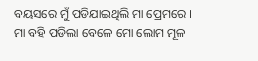ବୟସରେ ମୁଁ ପଡିଯାଇଥିଲି ମା ପ୍ରେମରେ । ମା ବହି ପଡିଲା ବେଳେ ମୋ ଲୋମ ମୂଳ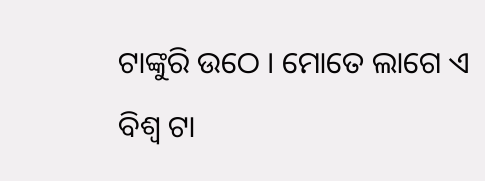ଟାଙ୍କୁରି ଉଠେ । ମୋତେ ଲାଗେ ଏ ବିଶ୍ୱ ଟା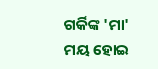ଗର୍କିଙ୍କ 'ମା' ମୟ ହୋଇ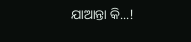ଯାଆନ୍ତା କି...!